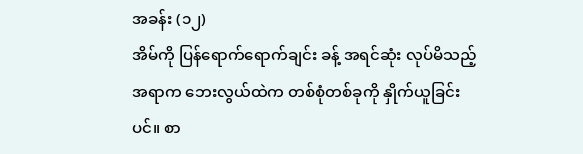အခန်း (၁၂)
အိမ်ကို ပြန်ရောက်ရောက်ချင်း ခန့် အရင်ဆုံး လုပ်မိသည့် အရာက ဘေးလွယ်ထဲက တစ်စုံတစ်ခုကို နှိုက်ယူခြင်းပင်။ စာ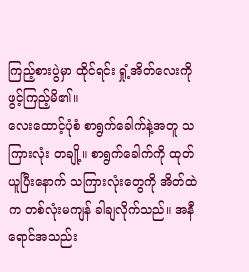ကြည့်စားပွဲမှာ ထိုင်ရင်း ရှုံ့အိတ်လေးကို ဖွင့်ကြည့်မိ၏။
လေးထောင့်ပုံစံ စာရွက်ခေါက်နဲ့အတူ သကြားလုံး တချို့။ စာရွက်ခေါက်ကို ထုတ်ယူပြီးနောက် သကြားလုံးတွေကို အိတ်ထဲက တစ်လုံးမကျန် ခါချလိုက်သည်။ အနီရောင်အသည်း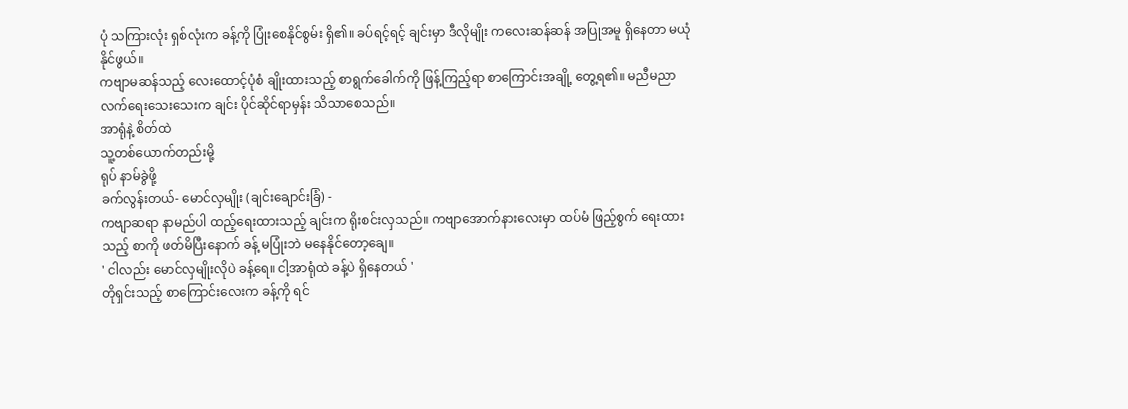ပုံ သကြားလုံး ရှစ်လုံးက ခန့်ကို ပြုံးစေနိုင်စွမ်း ရှိ၏။ ခပ်ရင့်ရင့် ချင်းမှာ ဒီလိုမျိုး ကလေးဆန်ဆန် အပြုအမူ ရှိနေတာ မယုံနိုင်ဖွယ်။
ကဗျာမဆန်သည့် လေးထောင့်ပုံစံ ချိုးထားသည့် စာရွက်ခေါက်ကို ဖြန့်ကြည့်ရာ စာကြောင်းအချို့ တွေ့ရ၏။ မညီမညာ လက်ရေးသေးသေးက ချင်း ပိုင်ဆိုင်ရာမှန်း သိသာစေသည်။
အာရုံနဲ့ စိတ်ထဲ
သူ့တစ်ယောက်တည်းမို့
ရုပ် နာမ်ခွဲဖို့
ခက်လွန်းတယ်- မောင်လှမျိုး (ချင်းချောင်းခြံ) -
ကဗျာဆရာ နာမည်ပါ ထည့်ရေးထားသည့် ချင်းက ရိုးစင်းလှသည်။ ကဗျာအောက်နားလေးမှာ ထပ်မံ ဖြည့်စွက် ရေးထားသည့် စာကို ဖတ်မိပြီးနောက် ခန့် မပြုံးဘဲ မနေနိုင်တော့ချေ။
' ငါလည်း မောင်လှမျိုးလိုပဲ ခန့်ရေ။ ငါ့အာရုံထဲ ခန့်ပဲ ရှိနေတယ် '
တိုရှင်းသည့် စာကြောင်းလေးက ခန့်ကို ရင်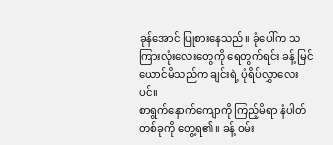ခုန်အောင် ပြုစားနေသည်။ ခုံပေါ်က သကြားလုံးလေးတွေကို ရေတွက်ရင်း ခန့် မြင်ယောင်မိသည်က ချင်းရဲ့ ပုံရိပ်လွှာလေးပင်။
စာရွက်နောက်ကျောကို ကြည့်မိရာ နံပါတ်တစ်ခုကို တွေ့ရ၏။ ခန့် ဝမ်း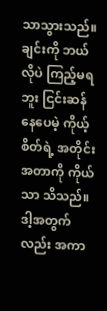သာသွားသည်။ ချင်းကို ဘယ်လိုပဲ ကြည့်မရဘူး ငြင်းဆန်နေပေမဲ့ ကိုယ့်စိတ်ရဲ့ အတိုင်းအတာကို ကိုယ်သာ သိသည်။ ဒါ့အတွက်လည်း အကာ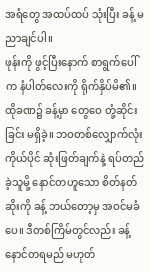အရံတွေ အထပ်ထပ် သုံးပြီး ခန့် မညာချင်ပါ။
ဖုန်းကို ဖွင့်ပြီးနောက် စာရွက်ပေါ်က နံပါတ်လေးကို ရိုက်နှိပ်မိ၏။ ထိုခဏ၌ ခန့်မှာ တွေဝေ တုံ့ဆိုင်းခြင်း မရှိခဲ့။ ဘဝတစ်လျှောက်လုံး ကိုယ်ပိုင် ဆုံးဖြတ်ချက်နဲ့ ရပ်တည်ခဲ့သူမို့ နောင်တဟူသော စိတ်နတ်ဆိုးကို ခန့် ဘယ်တော့မှ အဝင်မခံပေ။ ဒီတစ်ကြိမ်တွင်လည်း ခန့် နောင်တရမည် မဟုတ်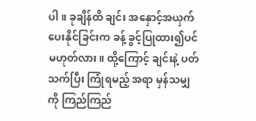ပါ။ ခုချိန်ထိ ချင်း အနှောင့်အယှက် ပေးနိုင်ခြင်းက ခန့် ခွင့်ပြုထား၍ပင် မဟုတ်လား။ ထို့ကြောင့် ချင်းနဲ့ ပတ်သက်ပြီး ကြုံရမည့် အရာ မှန်သမျှကို ကြည်ကြည်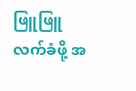ဖြူဖြူ လက်ခံဖို့ အ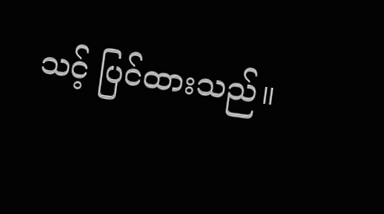သင့် ပြင်ထားသည်။